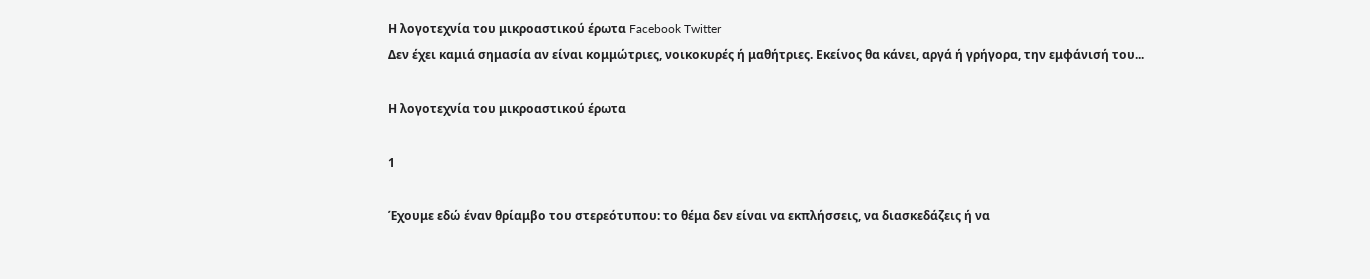Η λογοτεχνία του μικροαστικού έρωτα Facebook Twitter
Δεν έχει καμιά σημασία αν είναι κομμώτριες, νοικοκυρές ή μαθήτριες. Εκείνος θα κάνει, αργά ή γρήγορα, την εμφάνισή του...

Η λογοτεχνία του μικροαστικού έρωτα

1

Έχουμε εδώ έναν θρίαμβο του στερεότυπου: τo θέμα δεν είναι να εκπλήσσεις, να διασκεδάζεις ή να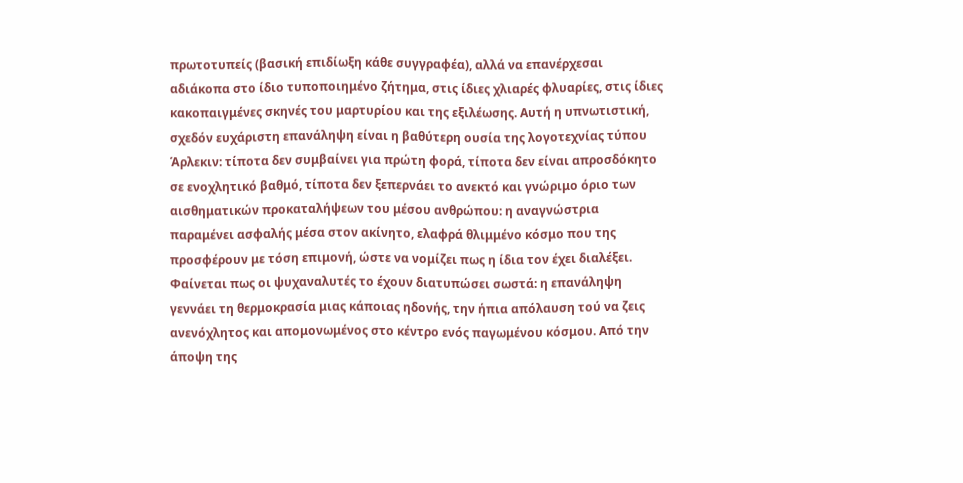πρωτοτυπείς (βασική επιδίωξη κάθε συγγραφέα), αλλά να επανέρχεσαι αδιάκοπα στο ίδιο τυποποιημένο ζήτημα, στις ίδιες χλιαρές φλυαρίες, στις ίδιες κακοπαιγμένες σκηνές του μαρτυρίου και της εξιλέωσης. Αυτή η υπνωτιστική, σχεδόν ευχάριστη επανάληψη είναι η βαθύτερη ουσία της λογοτεχνίας τύπου Άρλεκιν: τίποτα δεν συμβαίνει για πρώτη φορά, τίποτα δεν είναι απροσδόκητο σε ενοχλητικό βαθμό, τίποτα δεν ξεπερνάει το ανεκτό και γνώριμο όριο των αισθηματικών προκαταλήψεων του μέσου ανθρώπου: η αναγνώστρια παραμένει ασφαλής μέσα στον ακίνητο, ελαφρά θλιμμένο κόσμο που της προσφέρουν με τόση επιμονή, ώστε να νομίζει πως η ίδια τον έχει διαλέξει. Φαίνεται πως οι ψυχαναλυτές το έχουν διατυπώσει σωστά: η επανάληψη γεννάει τη θερμοκρασία μιας κάποιας ηδονής, την ήπια απόλαυση τού να ζεις ανενόχλητος και απομονωμένος στo κέντρο ενός παγωμένου κόσμου. Από την άποψη της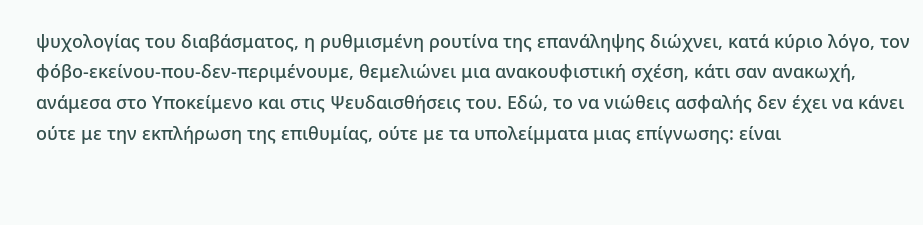ψυχολογίας του διαβάσματος, η ρυθμισμένη ρουτίνα της επανάληψης διώχνει, κατά κύριο λόγο, τον φόβο-εκείνου-που-δεν-περιμένουμε, θεμελιώνει μια ανακουφιστική σχέση, κάτι σαν ανακωχή, ανάμεσα στο Υποκείμενο και στις Ψευδαισθήσεις του. Εδώ, το να νιώθεις ασφαλής δεν έχει να κάνει ούτε με την εκπλήρωση της επιθυμίας, ούτε με τα υπολείμματα μιας επίγνωσης: είναι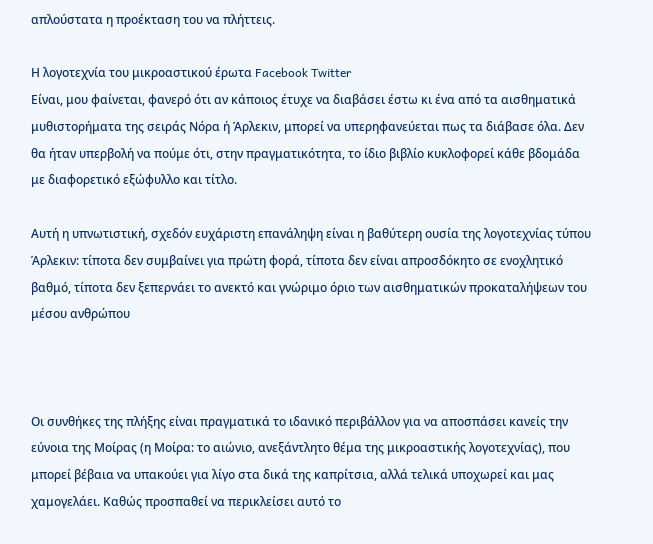απλούστατα η προέκταση του να πλήττεις.

Η λογοτεχνία του μικροαστικού έρωτα Facebook Twitter
Είναι, μου φαίνεται, φανερό ότι αν κάποιος έτυχε να διαβάσει έστω κι ένα από τα αισθηματικά μυθιστορήματα της σειράς Νόρα ή Άρλεκιν, μπορεί να υπερηφανεύεται πως τα διάβασε όλα. Δεν θα ήταν υπερβολή να πούμε ότι, στην πραγματικότητα, το ίδιο βιβλίο κυκλοφορεί κάθε βδομάδα με διαφορετικό εξώφυλλο και τίτλο.

Αυτή η υπνωτιστική, σχεδόν ευχάριστη επανάληψη είναι η βαθύτερη ουσία της λογοτεχνίας τύπου Άρλεκιν: τίποτα δεν συμβαίνει για πρώτη φορά, τίποτα δεν είναι απροσδόκητο σε ενοχλητικό βαθμό, τίποτα δεν ξεπερνάει το ανεκτό και γνώριμο όριο των αισθηματικών προκαταλήψεων του μέσου ανθρώπου



Οι συνθήκες της πλήξης είναι πραγματικά το ιδανικό περιβάλλον για να αποσπάσει κανείς την εύνοια της Μοίρας (η Μοίρα: το αιώνιο, ανεξάντλητο θέμα της μικροαστικής λογοτεχνίας), που μπορεί βέβαια να υπακούει για λίγο στα δικά της καπρίτσια, αλλά τελικά υποχωρεί και μας χαμογελάει. Καθώς προσπαθεί να περικλείσει αυτό το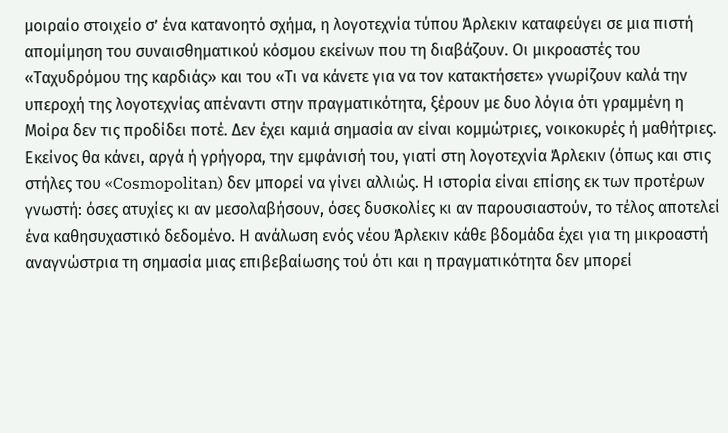μοιραίο στοιχείο σ’ ένα κατανοητό σχήμα, η λογοτεχνία τύπου Άρλεκιν καταφεύγει σε μια πιστή απομίμηση του συναισθηματικού κόσμου εκείνων που τη διαβάζουν. Οι μικροαστές του «Ταχυδρόμου της καρδιάς» και του «Τι να κάνετε για να τον κατακτήσετε» γνωρίζουν καλά την υπεροχή της λογοτεχνίας απέναντι στην πραγματικότητα, ξέρουν με δυο λόγια ότι γραμμένη η Μοίρα δεν τις προδίδει ποτέ. Δεν έχει καμιά σημασία αν είναι κομμώτριες, νοικοκυρές ή μαθήτριες. Εκείνος θα κάνει, αργά ή γρήγορα, την εμφάνισή του, γιατί στη λογοτεχνία Άρλεκιν (όπως και στις στήλες του «Cosmopolitan) δεν μπορεί να γίνει αλλιώς. Η ιστορία είναι επίσης εκ των προτέρων γνωστή: όσες ατυχίες κι αν μεσολαβήσουν, όσες δυσκολίες κι αν παρουσιαστούν, το τέλος αποτελεί ένα καθησυχαστικό δεδομένο. Η ανάλωση ενός νέου Άρλεκιν κάθε βδομάδα έχει για τη μικροαστή αναγνώστρια τη σημασία μιας επιβεβαίωσης τού ότι και η πραγματικότητα δεν μπορεί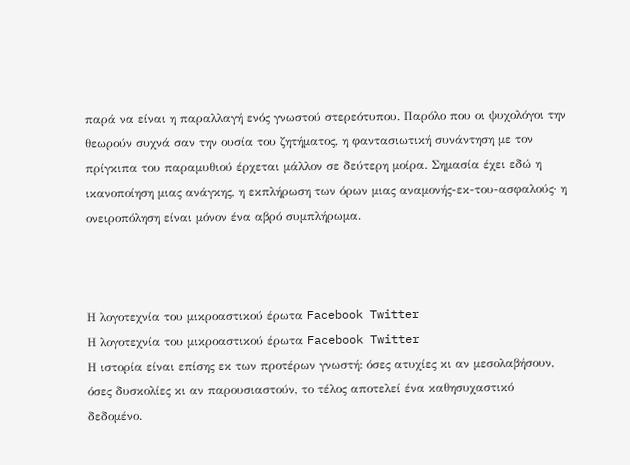παρά να είναι η παραλλαγή ενός γνωστού στερεότυπου. Παρόλο που οι ψυχολόγοι την θεωρούν συχνά σαν την ουσία του ζητήματος, η φαντασιωτική συνάντηση με τον πρίγκιπα του παραμυθιού έρχεται μάλλον σε δεύτερη μοίρα. Σημασία έχει εδώ η ικανοποίηση μιας ανάγκης, η εκπλήρωση των όρων μιας αναμονής-εκ-του-ασφαλούς· η ονειροπόληση είναι μόνον ένα αβρό συμπλήρωμα.



Η λογοτεχνία του μικροαστικού έρωτα Facebook Twitter
Η λογοτεχνία του μικροαστικού έρωτα Facebook Twitter
Η ιστορία είναι επίσης εκ των προτέρων γνωστή: όσες ατυχίες κι αν μεσολαβήσουν, όσες δυσκολίες κι αν παρουσιαστούν, το τέλος αποτελεί ένα καθησυχαστικό δεδομένο.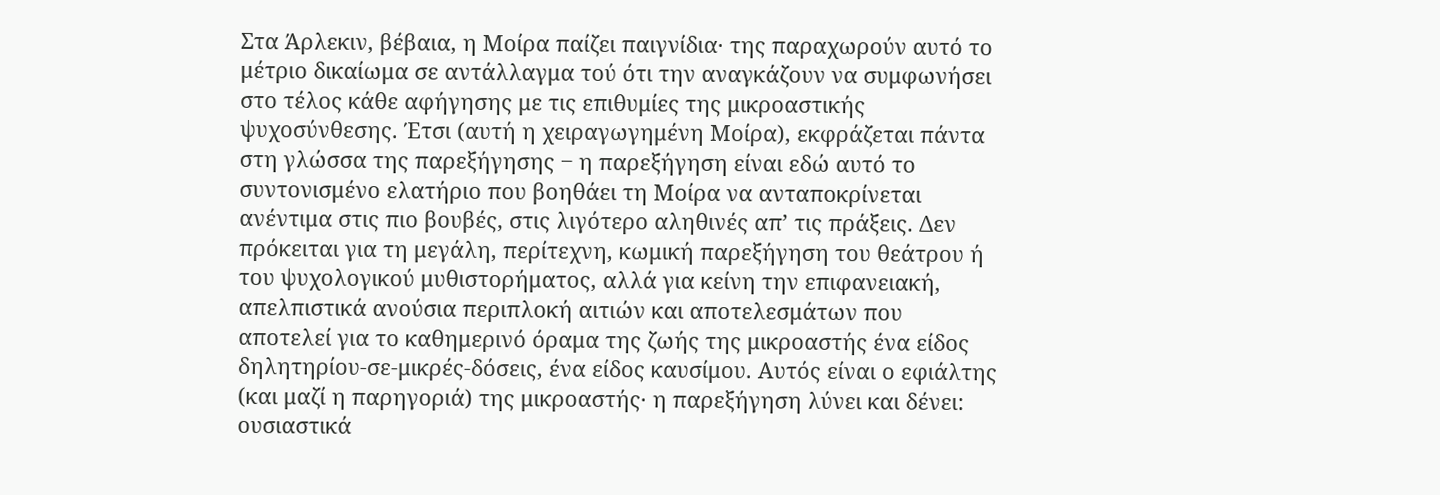Στα Άρλεκιν, βέβαια, η Μοίρα παίζει παιγνίδια· της παραχωρούν αυτό το μέτριο δικαίωμα σε αντάλλαγμα τού ότι την αναγκάζουν να συμφωνήσει στο τέλος κάθε αφήγησης με τις επιθυμίες της μικροαστικής ψυχοσύνθεσης. Έτσι (αυτή η χειραγωγημένη Μοίρα), εκφράζεται πάντα στη γλώσσα της παρεξήγησης ‒ η παρεξήγηση είναι εδώ αυτό το συντονισμένο ελατήριο που βοηθάει τη Μοίρα να ανταποκρίνεται ανέντιμα στις πιο βουβές, στις λιγότερο αληθινές απ’ τις πράξεις. Δεν πρόκειται για τη μεγάλη, περίτεχνη, κωμική παρεξήγηση του θεάτρου ή του ψυχολογικού μυθιστορήματος, αλλά για κείνη την επιφανειακή, απελπιστικά ανούσια περιπλοκή αιτιών και αποτελεσμάτων που αποτελεί για το καθημερινό όραμα της ζωής της μικροαστής ένα είδος δηλητηρίου-σε-μικρές-δόσεις, ένα είδος καυσίμου. Αυτός είναι ο εφιάλτης (και μαζί η παρηγοριά) της μικροαστής· η παρεξήγηση λύνει και δένει: ουσιαστικά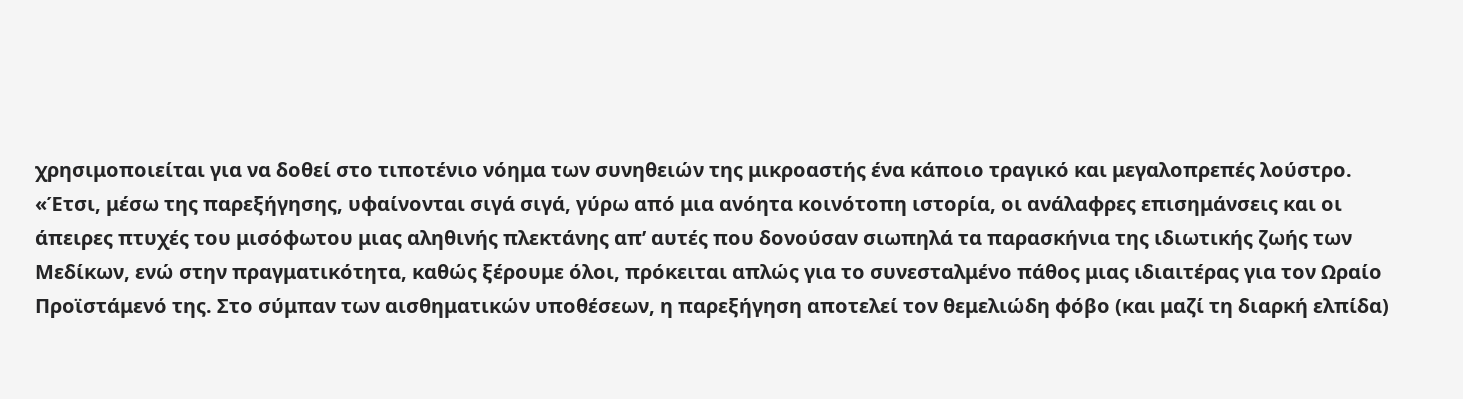χρησιμοποιείται για να δοθεί στο τιποτένιο νόημα των συνηθειών της μικροαστής ένα κάποιο τραγικό και μεγαλοπρεπές λούστρο. «Έτσι, μέσω της παρεξήγησης, υφαίνονται σιγά σιγά, γύρω από μια ανόητα κοινότοπη ιστορία, οι ανάλαφρες επισημάνσεις και οι άπειρες πτυχές του μισόφωτου μιας αληθινής πλεκτάνης απ’ αυτές που δονούσαν σιωπηλά τα παρασκήνια της ιδιωτικής ζωής των Μεδίκων, ενώ στην πραγματικότητα, καθώς ξέρουμε όλοι, πρόκειται απλώς για το συνεσταλμένο πάθος μιας ιδιαιτέρας για τον Ωραίο Προϊστάμενό της. Στο σύμπαν των αισθηματικών υποθέσεων, η παρεξήγηση αποτελεί τον θεμελιώδη φόβο (και μαζί τη διαρκή ελπίδα)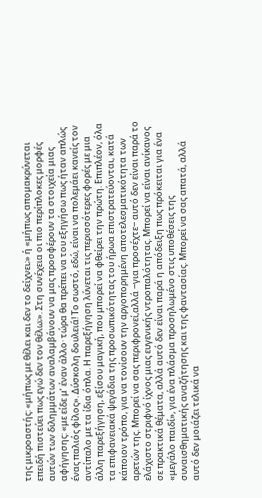της μικροαστής: «μήπως με θέλει και δεν το δείχνει;» ή «μήπως απομακρύνεται επειδή πιστεύει πως εγώ δεν τον θέλω;». Στη συνέχεια οι πιο περίπλοκες μορφές αυτών των διλημμάτων αναλαμβάνουν να μας προσφέρουν τα στοιχεία μιας αφήγησης: «με είδε μ’ έναν άλλο· τώρα θα πρέπει να του εξηγήσω πως ήταν απλώς ένας παλιός φίλος». Δύσκολη δουλειά! Το σωστό, εδώ, είναι να πολεμάει κανείς τον αντίπαλο με τα ίδια όπλα. Η παρεξήγηση λύνεται τις περισσότερες φορές με μια άλλη παρεξήγηση, εξίσου μαγική, που μπορεί να φθείρει την πρώτη. Επιπλέον, όλα τα επιφανειακά ψεγάδια της προσωπικότητας του ήρωα επιστρατεύονται, κατά κάποιον τρόπο, για να τονίσουν την αργοπορημένη αποτελεσματικότητα των αρετών της. Μπορεί να σας περιφρονεί,αλλά ‒για προσέχτε‒ αυτό δεν είναι παρά το ελάχιστο στριφνό ίχνος μιας ευγενικής ντροπαλότητας. Μπορεί να είναι ανίκανος σε πρακτικά θέματα, αλλά αυτό δεν είναι παρά η απόδειξη πως πρόκειται για ένα «μεγάλο παιδί», για ένα πλάσμα προσηλωμένο στις υποθέσεις της συναισθηματικής αναζήτησης και της φαντασίας. Μπορεί να σας απατά, αλλά αυτό δεν μοιάζει τελικά να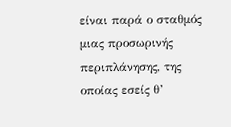είναι παρά ο σταθμός μιας προσωρινής περιπλάνησης, της οποίας εσείς θ’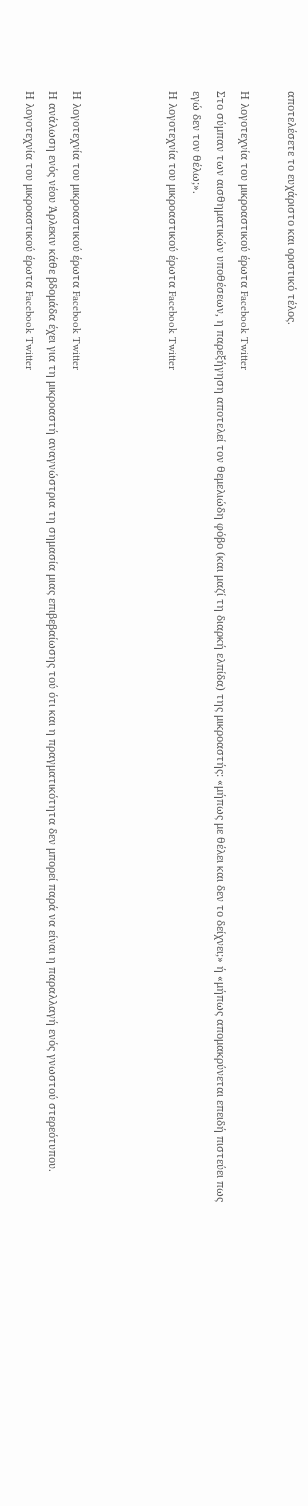αποτελέσετε το ευχάριστο και οριστικό τέλος.

Η λογοτεχνία του μικροαστικού έρωτα Facebook Twitter
Στο σύμπαν των αισθηματικών υποθέσεων, η παρεξήγηση αποτελεί τον θεμελιώδη φόβο (και μαζί τη διαρκή ελπίδα) της μικροαστής: «μήπως με θέλει και δεν το δείχνει;» ή «μήπως απομακρύνεται επειδή πιστεύει πως εγώ δεν τον θέλω;».
Η λογοτεχνία του μικροαστικού έρωτα Facebook Twitter



Η λογοτεχνία του μικροαστικού έρωτα Facebook Twitter
Η ανάλωση ενός νέου Άρλεκιν κάθε βδομάδα έχει για τη μικροαστή αναγνώστρια τη σημασία μιας επιβεβαίωσης τού ότι και η πραγματικότητα δεν μπορεί παρά να είναι η παραλλαγή ενός γνωστού στερεότυπου.
Η λογοτεχνία του μικροαστικού έρωτα Facebook Twitter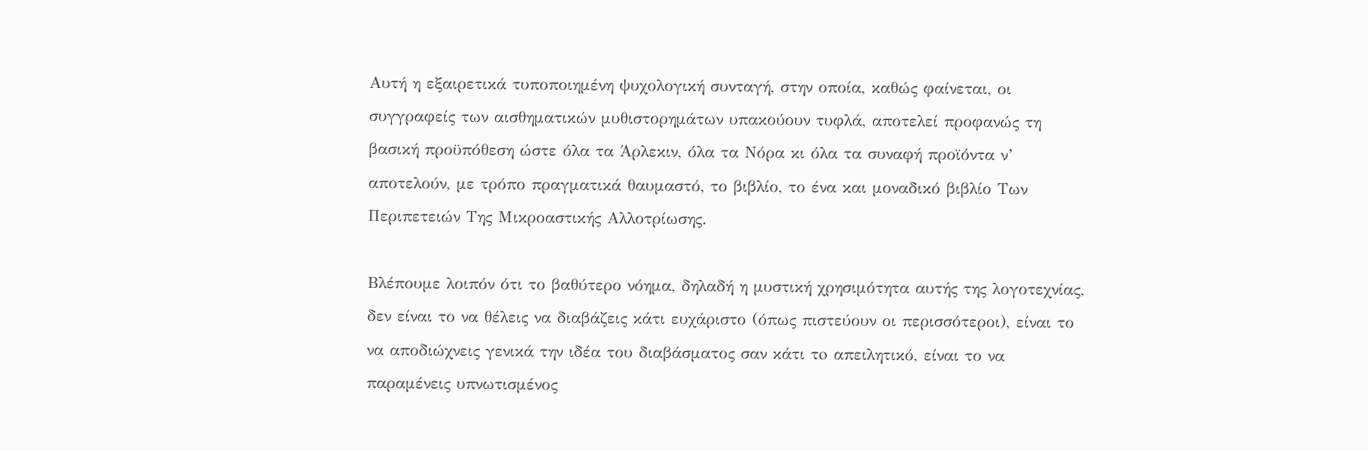Αυτή η εξαιρετικά τυποποιημένη ψυχολογική συνταγή, στην οποία, καθώς φαίνεται, οι συγγραφείς των αισθηματικών μυθιστορημάτων υπακούουν τυφλά, αποτελεί προφανώς τη βασική προϋπόθεση ώστε όλα τα Άρλεκιν, όλα τα Νόρα κι όλα τα συναφή προϊόντα ν’ αποτελούν, με τρόπο πραγματικά θαυμαστό, το βιβλίο, το ένα και μοναδικό βιβλίο Των Περιπετειών Της Μικροαστικής Αλλοτρίωσης.

Βλέπουμε λοιπόν ότι το βαθύτερο νόημα, δηλαδή η μυστική χρησιμότητα αυτής της λογοτεχνίας, δεν είναι το να θέλεις να διαβάζεις κάτι ευχάριστο (όπως πιστεύουν οι περισσότεροι), είναι το να αποδιώχνεις γενικά την ιδέα του διαβάσματος σαν κάτι τo απειλητικό, είναι το να παραμένεις υπνωτισμένος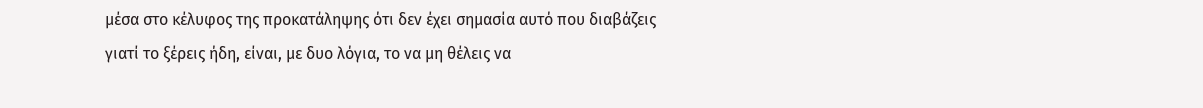μέσα στο κέλυφος της προκατάληψης ότι δεν έχει σημασία αυτό που διαβάζεις γιατί το ξέρεις ήδη, είναι, με δυο λόγια, το να μη θέλεις να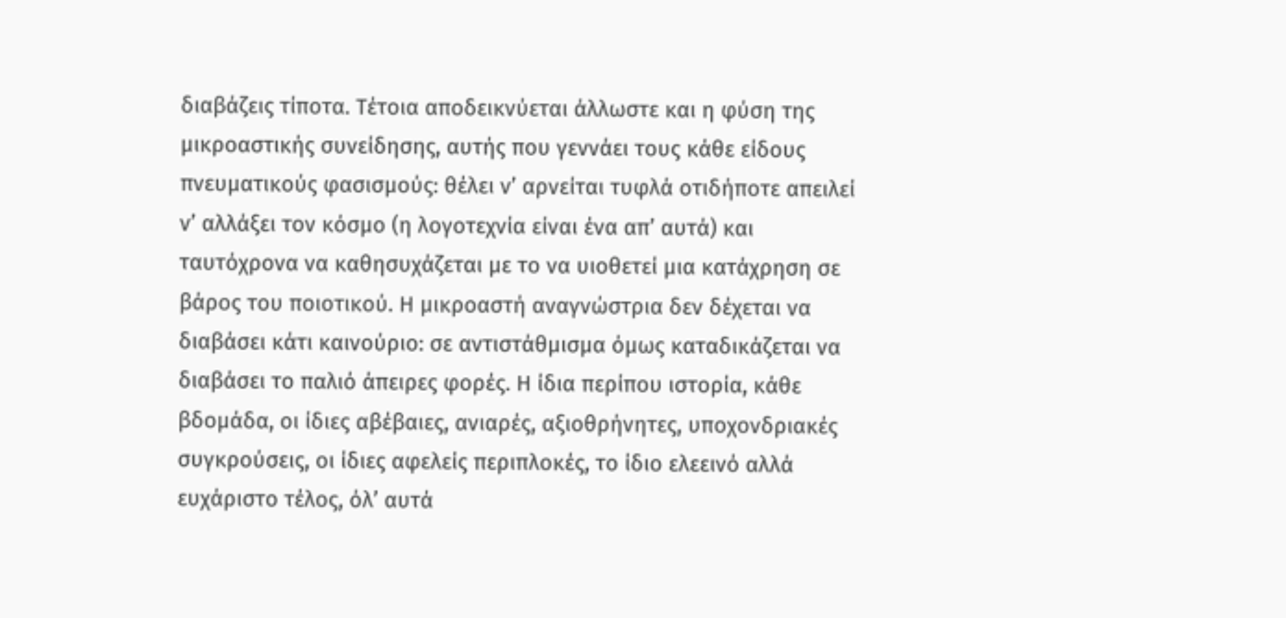διαβάζεις τίποτα. Τέτοια αποδεικνύεται άλλωστε και η φύση της μικροαστικής συνείδησης, αυτής που γεννάει τους κάθε είδους πνευματικούς φασισμούς: θέλει ν’ αρνείται τυφλά οτιδήποτε απειλεί ν’ αλλάξει τον κόσμο (η λογοτεχνία είναι ένα απ’ αυτά) και ταυτόχρονα να καθησυχάζεται με το να υιοθετεί μια κατάχρηση σε βάρος του ποιοτικού. Η μικροαστή αναγνώστρια δεν δέχεται να διαβάσει κάτι καινούριο: σε αντιστάθμισμα όμως καταδικάζεται να διαβάσει το παλιό άπειρες φορές. Η ίδια περίπου ιστορία, κάθε βδομάδα, οι ίδιες αβέβαιες, ανιαρές, αξιοθρήνητες, υποχονδριακές συγκρούσεις, οι ίδιες αφελείς περιπλοκές, το ίδιο ελεεινό αλλά ευχάριστο τέλος, όλ’ αυτά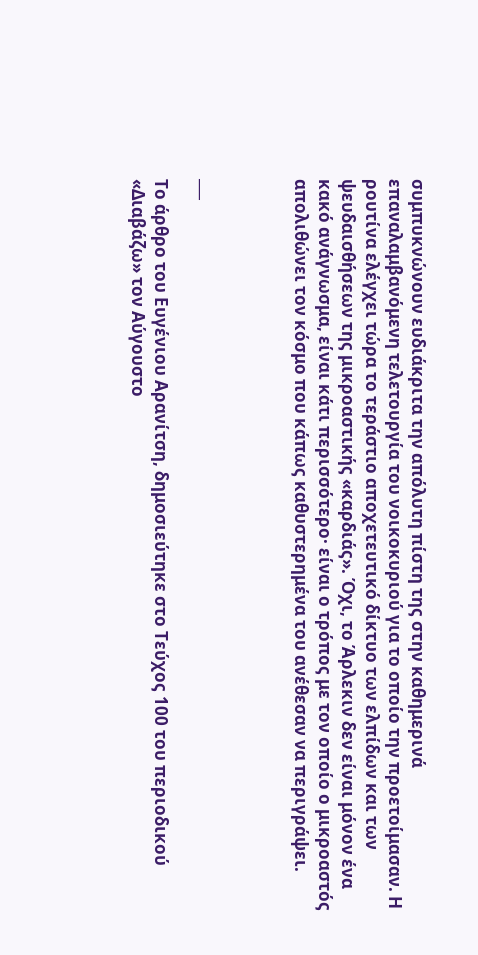συμπυκνώνουν ευδιάκριτα την απόλυτη πίστη της στην καθημερινά επαναλαμβανόμενη τελετουργία του νοικοκυριού για το οποίο την προετοίμασαν. Η ρουτίνα ελέγχει τώρα το τεράστιο αποχετευτικό δίκτυο των ελπίδων και των ψευδαισθήσεων της μικροαστικής «καρδιάς». Όχι, το Άρλεκιν δεν είναι μόνον ένα κακό ανάγνωσμα, είναι κάτι περισσότερο· είναι ο τρόπος με τον οποίο ο μικροαστός απολιθώνει τον κόσμο που κάπως καθυστερημένα του ανέθεσαν να περιγράψει.



___

Το άρθρο του Ευγένιου Αρανίτση, δημοσιεύτηκε στο Τεύχος 100 του περιοδικού «Διαβάζω» τον Αύγουστο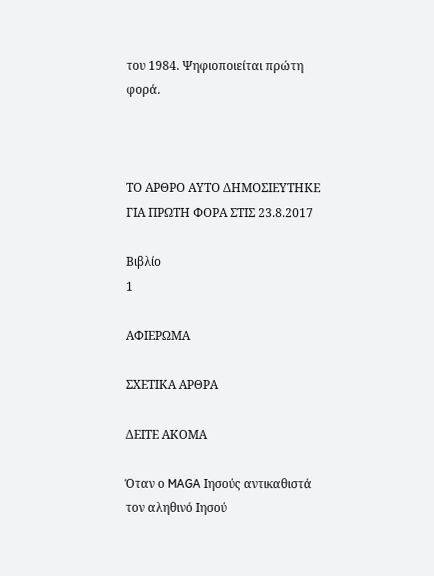του 1984. Ψηφιοποιείται πρώτη φορά.



ΤΟ ΑΡΘΡΟ ΑΥΤΟ ΔΗΜΟΣΙΕΥΤΗΚΕ ΓΙΑ ΠΡΩΤΗ ΦΟΡΑ ΣΤΙΣ 23.8.2017

Βιβλίο
1

ΑΦΙΕΡΩΜΑ

ΣΧΕΤΙΚΑ ΑΡΘΡΑ

ΔΕΙΤΕ ΑΚΟΜΑ

Όταν ο MAGA Ιησούς αντικαθιστά τον αληθινό Ιησού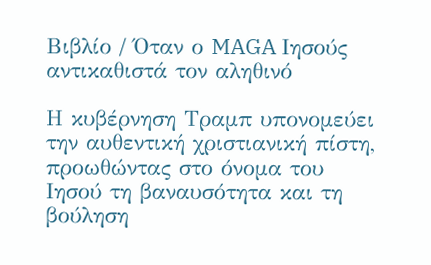Βιβλίο / Όταν ο MAGA Ιησούς αντικαθιστά τον αληθινό

Η κυβέρνηση Τραμπ υπονομεύει την αυθεντική χριστιανική πίστη, προωθώντας στο όνομα του Ιησού τη βαναυσότητα και τη βούληση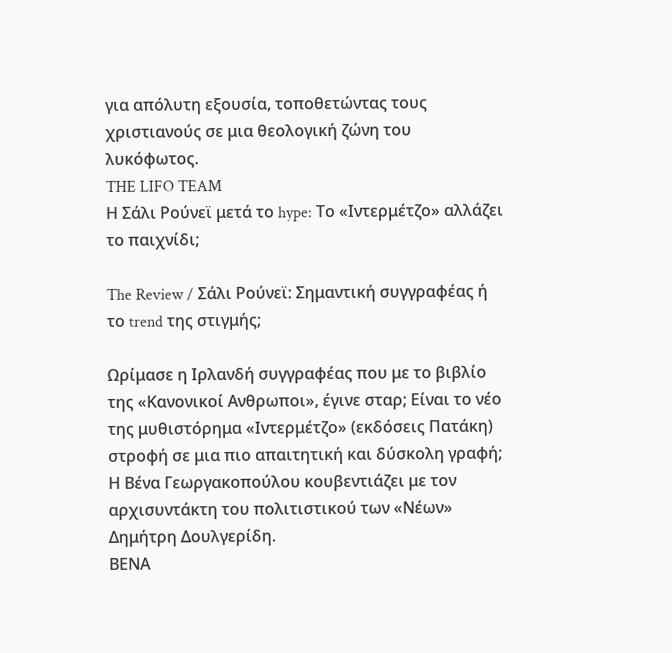για απόλυτη εξουσία, τοποθετώντας τους χριστιανούς σε μια θεολογική ζώνη του λυκόφωτος.
THE LIFO TEAM
Η Σάλι Ρούνεϊ μετά το hype: Το «Ιντερμέτζο» αλλάζει το παιχνίδι;

The Review / Σάλι Ρούνεϊ: Σημαντική συγγραφέας ή το trend της στιγμής;

Ωρίμασε η Ιρλανδή συγγραφέας που με το βιβλίο της «Κανονικοί Ανθρωποι», έγινε σταρ; Είναι το νέο της μυθιστόρημα «Ιντερμέτζο» (εκδόσεις Πατάκη) στροφή σε μια πιο απαιτητική και δύσκολη γραφή; Η Βένα Γεωργακοπούλου κουβεντιάζει με τον αρχισυντάκτη του πολιτιστικού των «Νέων» Δημήτρη Δουλγερίδη.
ΒΕΝΑ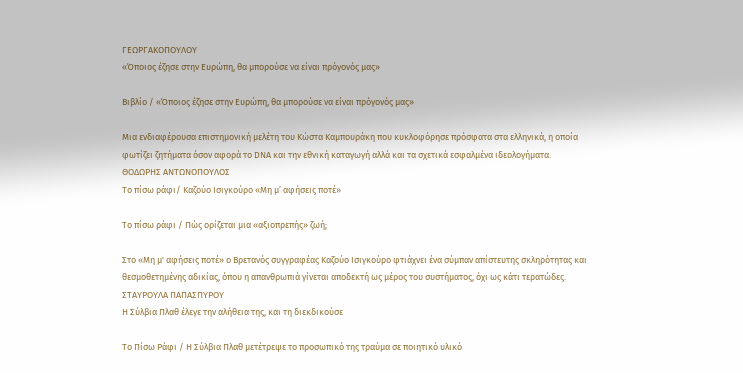ΓΕΩΡΓΑΚΟΠΟΥΛΟΥ
«Όποιος έζησε στην Ευρώπη, θα μπορούσε να είναι πρόγονός μας»

Βιβλίο / «Όποιος έζησε στην Ευρώπη, θα μπορούσε να είναι πρόγονός μας»

Μια ενδιαφέρουσα επιστημονική μελέτη του Κώστα Καμπουράκη που κυκλοφόρησε πρόσφατα στα ελληνικά, η οποία φωτίζει ζητήματα όσον αφορά το DNA και την εθνική καταγωγή αλλά και τα σχετικά εσφαλμένα ιδεολογήματα.
ΘΟΔΩΡΗΣ ΑΝΤΩΝΟΠΟΥΛΟΣ
Το πίσω ράφι/ Καζούο Ισιγκούρο «Μη μ’ αφήσεις ποτέ»

Το πίσω ράφι / Πώς ορίζεται μια «αξιοπρεπής» ζωή;

Στο «Μη μ' αφήσεις ποτέ» ο Βρετανός συγγραφέας Καζούο Ισιγκούρο φτιάχνει ένα σύμπαν απίστευτης σκληρότητας και θεσμοθετημένης αδικίας, όπου η απανθρωπιά γίνεται αποδεκτή ως μέρος του συστήματος, όχι ως κάτι τερατώδες.
ΣΤΑΥΡΟΥΛΑ ΠΑΠΑΣΠΥΡΟΥ
Η Σύλβια Πλαθ έλεγε την αλήθεια της, και τη διεκδικούσε

Το Πίσω Ράφι / Η Σύλβια Πλαθ μετέτρεψε το προσωπικό της τραύμα σε ποιητικό υλικό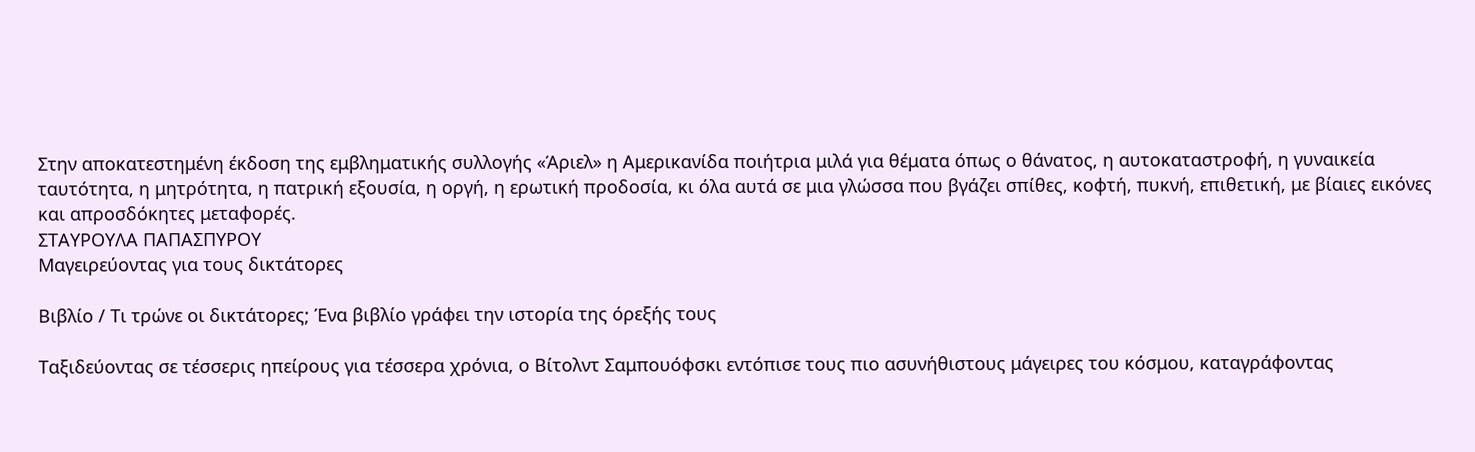Στην αποκατεστημένη έκδοση της εμβληματικής συλλογής «Άριελ» η Αμερικανίδα ποιήτρια μιλά για θέματα όπως ο θάνατος, η αυτοκαταστροφή, η γυναικεία ταυτότητα, η μητρότητα, η πατρική εξουσία, η οργή, η ερωτική προδοσία, κι όλα αυτά σε μια γλώσσα που βγάζει σπίθες, κοφτή, πυκνή, επιθετική, με βίαιες εικόνες και απροσδόκητες μεταφορές.
ΣΤΑΥΡΟΥΛΑ ΠΑΠΑΣΠΥΡΟΥ
Μαγειρεύοντας για τους δικτάτορες

Βιβλίο / Τι τρώνε οι δικτάτορες; Ένα βιβλίο γράφει την ιστορία της όρεξής τους

Ταξιδεύοντας σε τέσσερις ηπείρους για τέσσερα χρόνια, ο Βίτολντ Σαμπουόφσκι εντόπισε τους πιο ασυνήθιστους μάγειρες του κόσμου, καταγράφοντας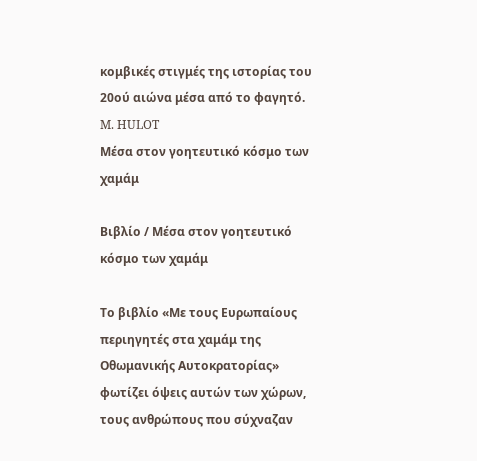κομβικές στιγμές της ιστορίας του 20ού αιώνα μέσα από το φαγητό.
M. HULOT
Μέσα στον γοητευτικό κόσμο των χαμάμ

Βιβλίο / Μέσα στον γοητευτικό κόσμο των χαμάμ

Το βιβλίο «Με τους Ευρωπαίους περιηγητές στα χαμάμ της Οθωμανικής Αυτοκρατορίας» φωτίζει όψεις αυτών των χώρων, τους ανθρώπους που σύχναζαν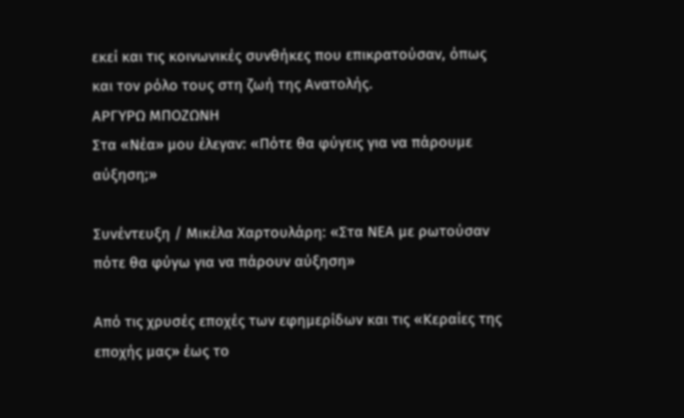εκεί και τις κοινωνικές συνθήκες που επικρατούσαν, όπως και τον ρόλο τους στη ζωή της Ανατολής.
ΑΡΓΥΡΩ ΜΠΟΖΩΝΗ
Στα «Νέα» μου έλεγαν: «Πότε θα φύγεις για να πάρουμε αύξηση;»

Συνέντευξη / Μικέλα Χαρτουλάρη: «Στα ΝEA με ρωτούσαν πότε θα φύγω για να πάρουν αύξηση»

Από τις χρυσές εποχές των εφημερίδων και τις «Κεραίες της εποχής μας» έως το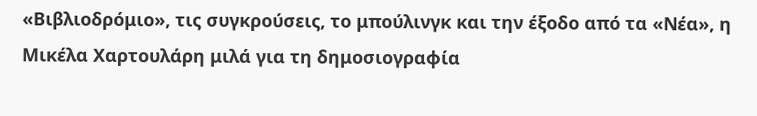«Βιβλιοδρόμιο», τις συγκρούσεις, το μπούλινγκ και την έξοδο από τα «Νέα», η Μικέλα Χαρτουλάρη μιλά για τη δημοσιογραφία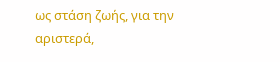ως στάση ζωής, για την αριστερά,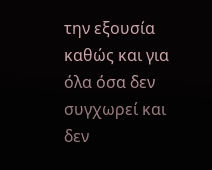την εξουσία καθώς και για όλα όσα δεν συγχωρεί και δεν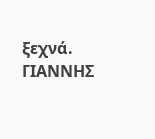ξεχνά.
ΓΙΑΝΝΗΣ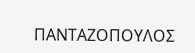ΠΑΝΤΑΖΟΠΟΥΛΟΣ